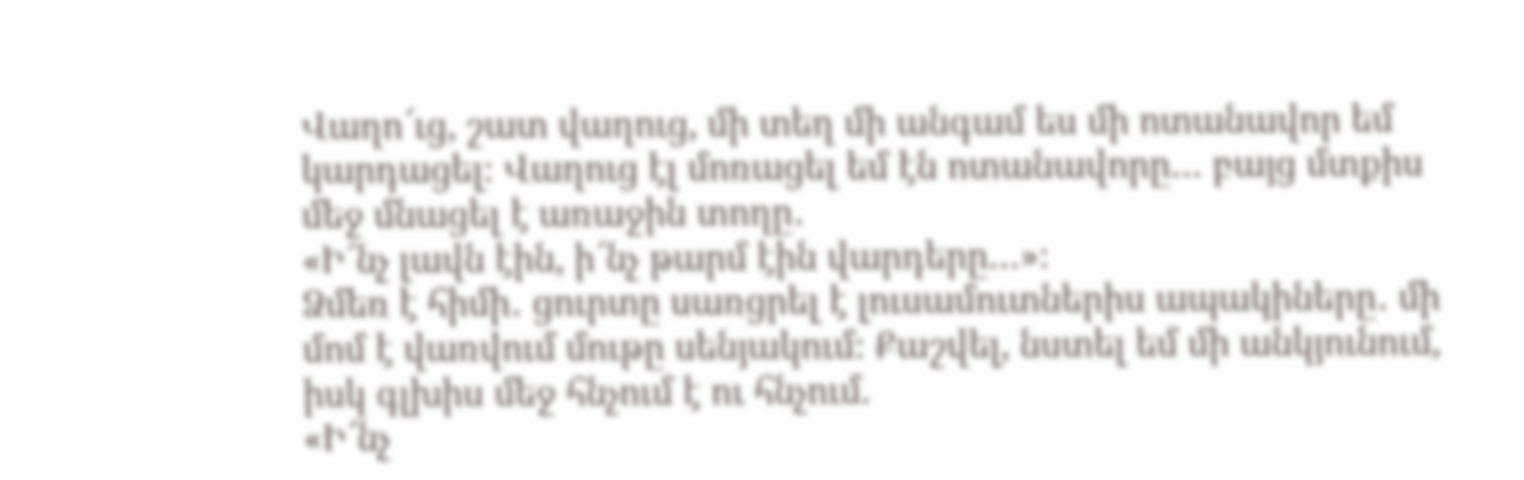Վաղո՜ւց, շատ վաղուց, մի տեղ մի անգամ ես մի ոտանավոր եմ կարդացել։ Վաղուց էլ մոռացել եմ էն ոտանավորը… բայց մտքիս մեջ մնացել է առաջին տողը․
«Ի՜նչ լավն էին, ի՜նչ թարմ էին վարդերը…»։
Ձմեռ է հիմի․ ցուրտը սառցրել է լուսամուտներիս ապակիները․ մի մոմ է վառվում մութը սենյակում։ Քաշվել, նստել եմ մի անկյունում, իսկ գլխիս մեջ հնչում է ու հնչում.
«Ի՜նչ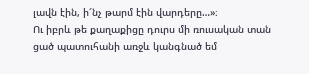լավն էին, ի՜նչ թարմ էին վարդերը…»։
Ու իբրև թե քաղաքիցը դուրս մի ռուսական տան ցած պատուհանի առջև կանգնած եմ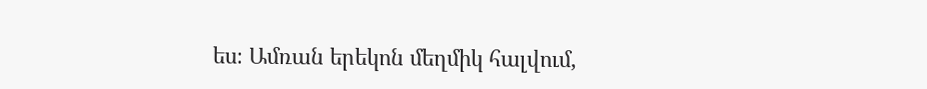ես։ Ամռան երեկոն մեղմիկ հալվում,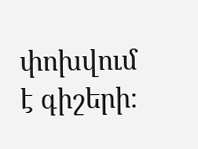փոխվում է գիշերի։